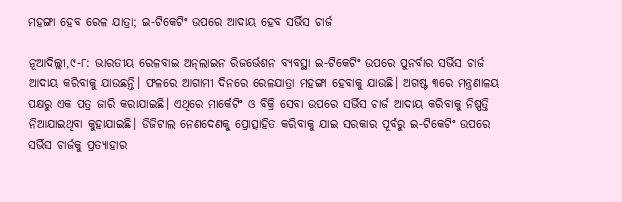ମହଙ୍ଗା ହେବ ରେଳ ଯାତ୍ରା; ଇ-ଟିକେଟିଂ ଉପରେ ଆଦାୟ ହେବ ସର୍ଭିସ ଚାର୍ଜ

ନୂଆଦିଲ୍ଲୀ,୯-୮: ଭାରତୀୟ ରେଳବାଇ ଅନ୍‌ଲାଇନ ରିଜର୍ଭେଶନ ବ୍ୟବସ୍ଥା ଇ-ଟିକେଟିଂ ଉପରେ ପୁନର୍ବାର ସର୍ଭିସ ଚାର୍ଜ ଆଦାୟ କରିବାକୁ ଯାଉଛନ୍ତି। ଫଳରେ ଆଗାମୀ ଦିନରେ ରେଳଯାତ୍ରା ମହଙ୍ଗା ହେବାକୁ ଯାଉଛି। ଅଗଷ୍ଟ ୩ରେ ମନ୍ତ୍ରଣାଳୟ ପକ୍ଷରୁ ଏକ ପତ୍ର ଜାରି କରାଯାଇଛି। ଏଥିରେ ମାର୍କେଟିଂ ଓ ବିକ୍ରି ସେବା ଉପରେ ସର୍ଭିସ ଚାର୍ଜ ଆଦାୟ କରିବାକୁ ନିଷ୍ପତ୍ତି ନିଆଯାଇଥିବା କୁହାଯାଇଛି। ଡିଜିଟାଲ ନେଣଦେଣକୁ ପ୍ରୋତ୍ସାହିତ କରିବାକୁ ଯାଇ ସରକାର ପୂର୍ବରୁ ଇ-ଟିକେଟିଂ ଉପରେ ସର୍ଭିସ ଚାର୍ଜକୁ ପ୍ରତ୍ୟାହାର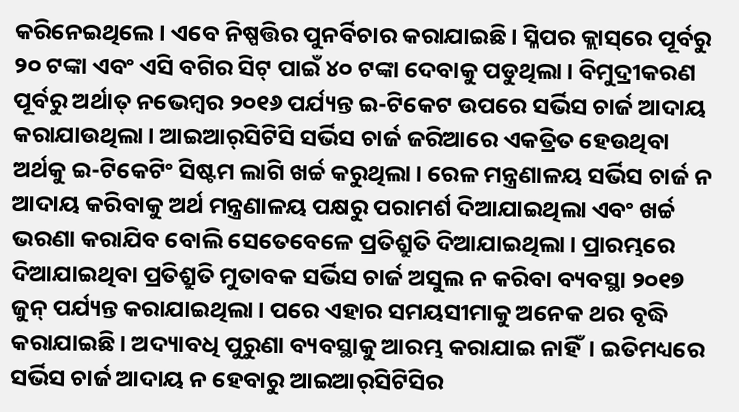କରିନେଇଥିଲେ। ଏବେ ନିଷ୍ପତ୍ତିର ପୁନର୍ବିଚାର କରାଯାଇଛି। ସ୍ଳିପର କ୍ଲାସ୍‌ରେ ପୂର୍ବରୁ ୨୦ ଟଙ୍କା ଏବଂ ଏସି ବଗିର ସିଟ୍‌ ପାଇଁ ୪୦ ଟଙ୍କା ଦେବାକୁ ପଡୁଥିଲା। ବିମୁଦ୍ରୀକରଣ ପୂର୍ବରୁ ଅର୍ଥାତ୍‌ ନଭେମ୍ବର ୨୦୧୬ ପର୍ଯ୍ୟନ୍ତ ଇ-ଟିକେଟ ଉପରେ ସର୍ଭିସ ଚାର୍ଜ ଆଦାୟ କରାଯାଉଥିଲା। ଆଇଆର୍‌ସିଟିସି ସର୍ଭିସ ଚାର୍ଜ ଜରିଆରେ ଏକତ୍ରିତ ହେଉଥିବା ଅର୍ଥକୁ ଇ-ଟିକେଟିଂ ସିଷ୍ଟମ ଲାଗି ଖର୍ଚ୍ଚ କରୁଥିଲା। ରେଳ ମନ୍ତ୍ରଣାଳୟ ସର୍ଭିସ ଚାର୍ଜ ନ ଆଦାୟ କରିବାକୁ ଅର୍ଥ ମନ୍ତ୍ରଣାଳୟ ପକ୍ଷରୁ ପରାମର୍ଶ ଦିଆଯାଇଥିଲା ଏବଂ ଖର୍ଚ୍ଚ ଭରଣା କରାଯିବ ବୋଲି ସେତେବେଳେ ପ୍ରତିଶ୍ରୁତି ଦିଆଯାଇଥିଲା। ପ୍ରାରମ୍ଭରେ ଦିଆଯାଇଥିବା ପ୍ରତିଶ୍ରୁତି ମୁତାବକ ସର୍ଭିସ ଚାର୍ଜ ଅସୁଲ ନ କରିବା ବ୍ୟବସ୍ଥା ୨୦୧୭ ଜୁନ୍‌ ପର୍ଯ୍ୟନ୍ତ କରାଯାଇଥିଲା। ପରେ ଏହାର ସମୟସୀମାକୁ ଅନେକ ଥର ବୃଦ୍ଧି କରାଯାଇଛି। ଅଦ୍ୟାବଧି ପୁରୁଣା ବ୍ୟବସ୍ଥାକୁ ଆରମ୍ଭ କରାଯାଇ ନାହିଁ। ଇତିମଧ୍ୟରେ ସର୍ଭିସ ଚାର୍ଜ ଆଦାୟ ନ ହେବାରୁ ଆଇଆର୍‌ସିଟିସିର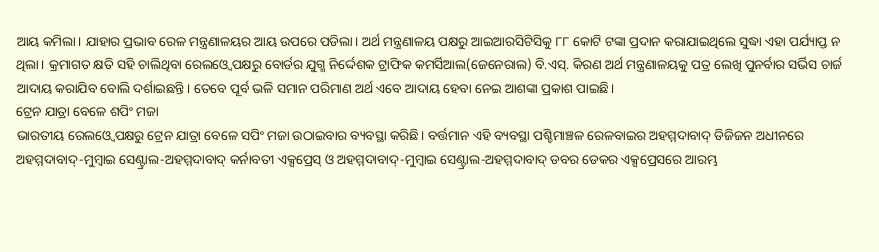ଆୟ କମିଲା। ଯାହାର ପ୍ରଭାବ ରେଳ ମନ୍ତ୍ରଣାଳୟର ଆୟ ଉପରେ ପଡିଲା। ଅର୍ଥ ମନ୍ତ୍ରଣାଳୟ ପକ୍ଷରୁ ଆଇଆରସିଟିସିକୁ ୮୮ କୋଟି ଟଙ୍କା ପ୍ରଦାନ କରାଯାଇଥିଲେ ସୁଦ୍ଧା ଏହା ପର୍ଯ୍ୟାପ୍ତ ନ ଥିଲା। କ୍ରମାଗତ କ୍ଷତି ସହି ଚାଲିଥିବା ରେଲଓ୍ବେ ପକ୍ଷରୁ ବୋର୍ଡର ଯୁଗ୍ମ ନିର୍ଦ୍ଦେଶକ ଟ୍ରାଫିକ କମର୍ସିଆଲ(ଜେନେରାଲ) ବି.ଏସ୍‌. କିରଣ ଅର୍ଥ ମନ୍ତ୍ରଣାଳୟକୁ ପତ୍ର ଲେଖି ପୁନର୍ବାର ସର୍ଭିସ ଚାର୍ଜ ଆଦାୟ କରାଯିବ ବୋଲି ଦର୍ଶାଇଛନ୍ତି। ତେବେ ପୂର୍ବ ଭଳି ସମାନ ପରିମାଣ ଅର୍ଥ ଏବେ ଆଦାୟ ହେବା ନେଇ ଆଶଙ୍କା ପ୍ରକାଶ ପାଇଛି।
ଟ୍ରେନ ଯାତ୍ରା ବେଳେ ଶପିଂ ମଜା
ଭାରତୀୟ ରେଲଓ୍ବେ ପକ୍ଷରୁ ଟ୍ରେନ ଯାତ୍ରା ବେଳେ ସପିଂ ମଜା ଉଠାଇବାର ବ୍ୟବସ୍ଥା କରିଛି। ବର୍ତ୍ତମାନ ଏହି ବ୍ୟବସ୍ଥା ପଶ୍ଚିମାଞ୍ଚଳ ରେଳବାଇର ଅହମ୍ମଦାବାଦ୍‌ ଡିଜିଜନ ଅଧୀନରେ ଅହମ୍ମଦାବାଦ୍‌-ମୁମ୍ବାଇ ସେଣ୍ଟ୍ରାଲ-ଅହମ୍ମଦାବାଦ୍‌ କର୍ନାବତୀ ଏକ୍ସପ୍ରେସ୍‌ ଓ ଅହମ୍ମଦାବାଦ୍‌-ମୁମ୍ବାଇ ସେଣ୍ଟ୍ରାଲ-ଅହମ୍ମଦାବାଦ୍‌ ଡବର ଡେକର ଏକ୍ସପ୍ରେସରେ ଆରମ୍ଭ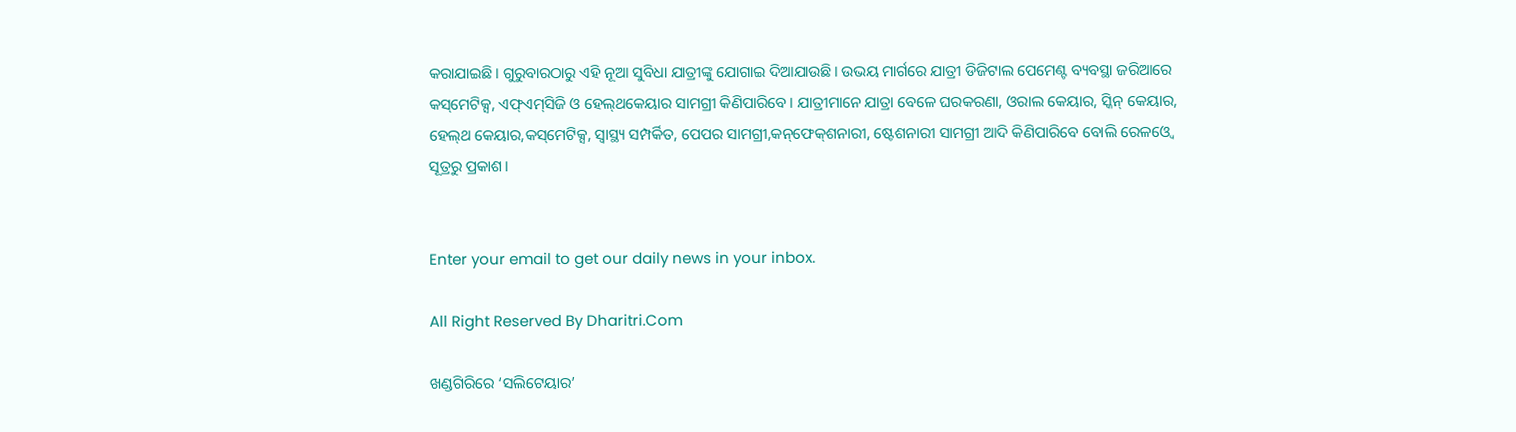କରାଯାଇଛି। ଗୁରୁବାରଠାରୁ ଏହି ନୂଆ ସୁବିଧା ଯାତ୍ରୀଙ୍କୁ ଯୋଗାଇ ଦିଆଯାଉଛି। ଉଭୟ ମାର୍ଗରେ ଯାତ୍ରୀ ଡିଜିଟାଲ ପେମେଣ୍ଟ ବ୍ୟବସ୍ଥା ଜରିଆରେ କସ୍‌ମେଟିକ୍ସ, ଏଫ୍‌ଏମ୍‌ସିଜି ଓ ହେଲ୍‌ଥକେୟାର ସାମଗ୍ରୀ କିଣିପାରିବେ। ଯାତ୍ରୀମାନେ ଯାତ୍ରା ବେଳେ ଘରକରଣା, ଓରାଲ କେୟାର, ସ୍କିନ୍‌ କେୟାର, ହେଲ୍‌ଥ କେୟାର,କସ୍‌ମେଟିକ୍ସ, ସ୍ବାସ୍ଥ୍ୟ ସମ୍ପର୍କିତ, ପେପର ସାମଗ୍ରୀ,କନ୍‌ଫେକ୍‌ଶନାରୀ, ଷ୍ଟେଶନାରୀ ସାମଗ୍ରୀ ଆଦି କିଣିପାରିବେ ବୋଲି ରେଳଓ୍ବେ ସୂତ୍ରରୁ ପ୍ରକାଶ।


Enter your email to get our daily news in your inbox.

All Right Reserved By Dharitri.Com

ଖଣ୍ଡଗିରିରେ ‘ସଲିଟେୟାର’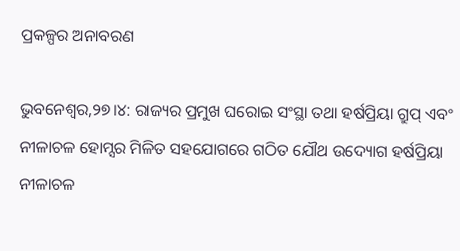ପ୍ରକଳ୍ପର ଅନାବରଣ

ଭୁବନେଶ୍ୱର,୨୭।୪: ରାଜ୍ୟର ପ୍ରମୁଖ ଘରୋଇ ସଂସ୍ଥା ତଥା ହର୍ଷପ୍ରିୟା ଗ୍ରୁପ୍‌ ଏବଂ ନୀଳାଚଳ ହୋମ୍ସର ମିଳିତ ସହଯୋଗରେ ଗଠିତ ଯୌଥ ଉଦ୍ୟୋଗ ହର୍ଷପ୍ରିୟା ନୀଳାଚଳ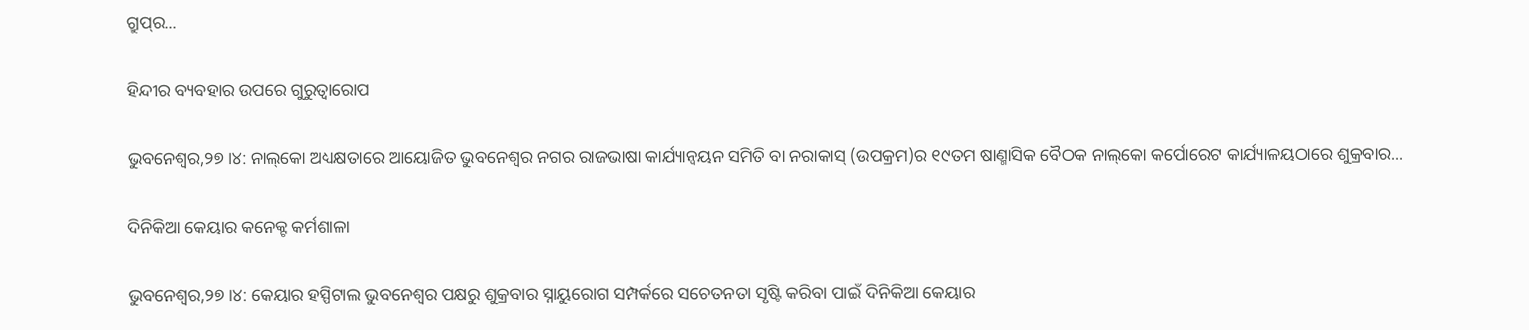ଗ୍ରୁପ୍‌ର...

ହିନ୍ଦୀର ବ୍ୟବହାର ଉପରେ ଗୁରୁତ୍ୱାରୋପ

ଭୁବନେଶ୍ୱର,୨୭।୪: ନାଲ୍‌କୋ ଅଧ୍ୟକ୍ଷତାରେ ଆୟୋଜିତ ଭୁବନେଶ୍ୱର ନଗର ରାଜଭାଷା କାର୍ଯ୍ୟାନ୍ବୟନ ସମିତି ବା ନରାକାସ୍‌ (ଉପକ୍ରମ)ର ୧୯ତମ ଷାଣ୍ମାସିକ ବୈଠକ ନାଲ୍‌କୋ କର୍ପୋରେଟ କାର୍ଯ୍ୟାଳୟଠାରେ ଶୁକ୍ରବାର...

ଦିନିକିଆ କେୟାର କନେକ୍ଟ କର୍ମଶାଳା

ଭୁବନେଶ୍ୱର,୨୭।୪: କେୟାର ହସ୍ପିଟାଲ ଭୁବନେଶ୍ୱର ପକ୍ଷରୁ ଶୁକ୍ରବାର ସ୍ନାୟୁରୋଗ ସମ୍ପର୍କରେ ସଚେତନତା ସୃଷ୍ଟି କରିବା ପାଇଁ ଦିନିକିଆ କେୟାର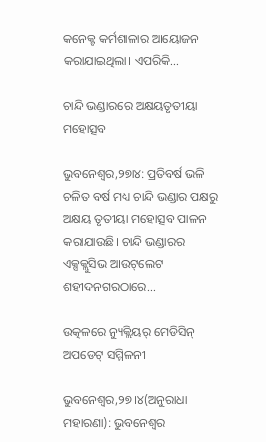କନେକ୍ଟ କର୍ମଶାଳାର ଆୟୋଜନ କରାଯାଇଥିଲା। ଏପରିକି...

ଚାନ୍ଦି ଭଣ୍ଡାରରେ ଅକ୍ଷୟତୃତୀୟା ମହୋତ୍ସବ

ଭୁବନେଶ୍ୱର,୨୭ା୪: ପ୍ରତିବର୍ଷ ଭଳି ଚଳିତ ବର୍ଷ ମଧ୍ୟ ଚାନ୍ଦି ଭଣ୍ଡାର ପକ୍ଷରୁ ଅକ୍ଷୟ ତୃତୀୟା ମହୋତ୍ସବ ପାଳନ କରାଯାଉଛି। ଚାନ୍ଦି ଭଣ୍ଡାରର ଏକ୍ସକ୍ଲୁସିଭ ଆଉଟ୍‌ଲେଟ ଶହୀଦନଗରଠାରେ...

ଉତ୍କଳରେ ନ୍ୟୁକ୍ଲିୟର୍‌ ମେଡିସିନ୍‌ ଅପଡେଟ୍‌ ସମ୍ମିଳନୀ

ଭୁବନେଶ୍ୱର,୨୭।୪(ଅନୁରାଧା ମହାରଣା): ଭୁବନେଶ୍ବର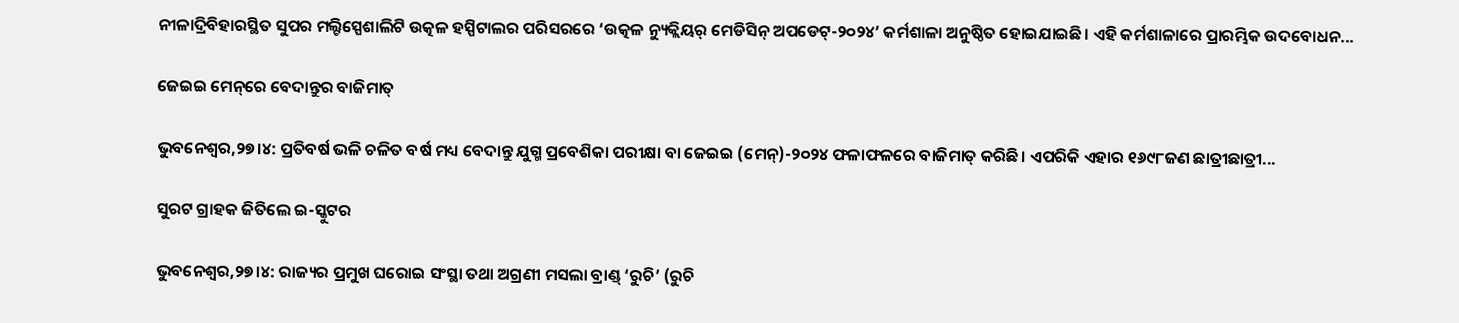ନୀଳାଦ୍ରିବିହାରସ୍ଥିତ ସୁପର ମଲ୍ଟିସ୍ପେଶାଲିଟି ଉତ୍କଳ ହସ୍ପିଟାଲର ପରିସରରେ ‘ଉତ୍କଳ ନ୍ୟୁକ୍ଲିୟର୍‌ ମେଡିସିନ୍‌ ଅପଡେଟ୍‌-୨୦୨୪’ କର୍ମଶାଳା ଅନୁଷ୍ଠିତ ହୋଇଯାଇଛି। ଏହି କର୍ମଶାଳାରେ ପ୍ରାରମ୍ଭିକ ଉଦବୋଧନ...

ଜେଇଇ ମେନ୍‌ରେ ବେଦାନ୍ତୁର ବାଜିମାତ୍‌

ଭୁବନେଶ୍ୱର,୨୭।୪: ପ୍ରତିବର୍ଷ ଭଳି ଚଳିତ ବର୍ଷ ମଧ୍ୟ ବେଦାନ୍ତୁ ଯୁଗ୍ମ ପ୍ରବେଶିକା ପରୀକ୍ଷା ବା ଜେଇଇ (ମେନ୍‌)-୨୦୨୪ ଫଳାଫଳରେ ବାଜିମାତ୍‌ କରିଛି। ଏପରିକି ଏହାର ୧୬୯୮ଜଣ ଛାତ୍ରୀଛାତ୍ରୀ...

ସୁରଟ ଗ୍ରାହକ ଜିତିଲେ ଇ-ସ୍କୁଟର

ଭୁବନେଶ୍ୱର,୨୭।୪: ରାଜ୍ୟର ପ୍ରମୁଖ ଘରୋଇ ସଂସ୍ଥା ତଥା ଅଗ୍ରଣୀ ମସଲା ବ୍ରାଣ୍ଡ୍‌ ‘ରୁଚି’ (ରୁଚି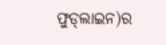ଫୁଡ୍‌ଲାଇନ)ର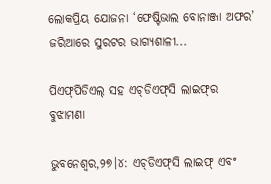ଲୋକପ୍ରିୟ ଯୋଜନା ‘ଫେଷ୍ଟିଭାଲ ବୋନାଞ୍ଜା ଅଫର’ ଜରିଆରେ ସୁରଟର ଭାଗ୍ୟଶାଳୀ...

ପିଏଫ୍‌ପିଡିଏଲ୍‌ ସହ ଏଚ୍‌ଡିଏଫ୍‌ସି ଲାଇଫ୍‌ର ବୁଝାମଣା

ଭୁବନେଶ୍ୱର,୨୭।୪: ଏଚ୍‌ଡିଏଫ୍‌ସି ଲାଇଫ୍‌ ଏବଂ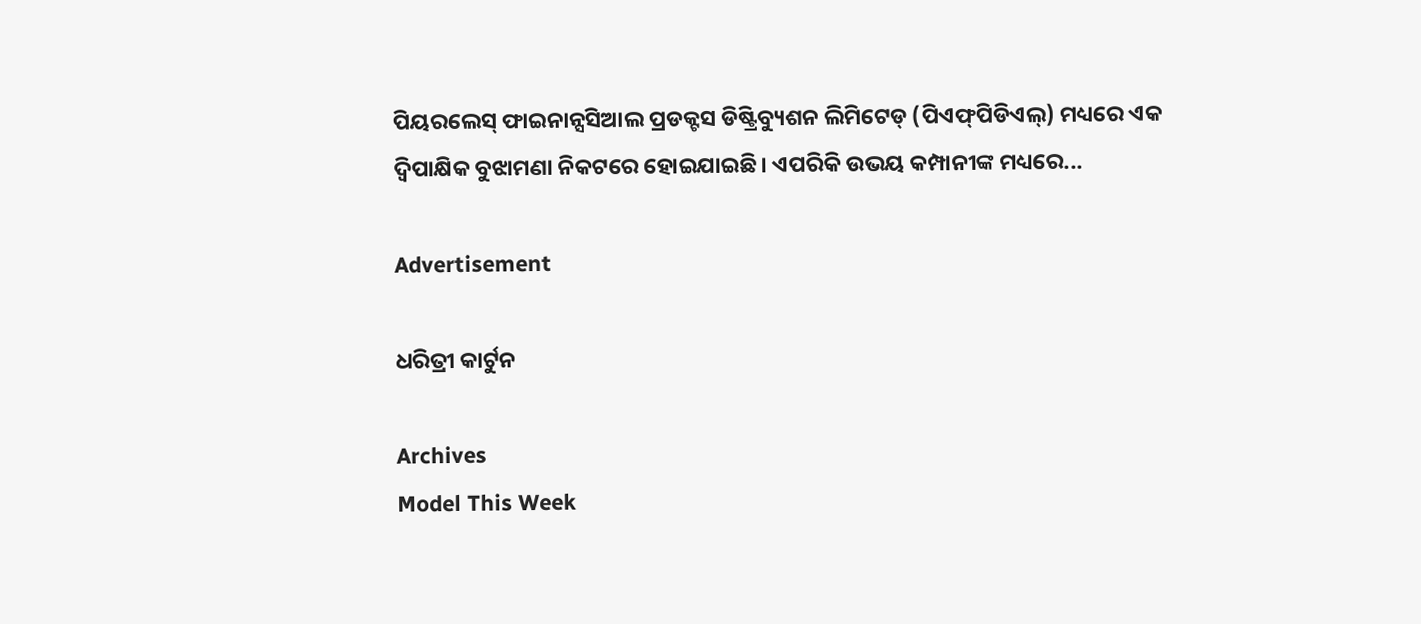ପିୟରଲେସ୍‌ ଫାଇନାନ୍ସସିଆଲ ପ୍ରଡକ୍ଟସ ଡିଷ୍ଟ୍ରିବ୍ୟୁଶନ ଲିମିଟେଡ୍‌ (ପିଏଫ୍‌ପିଡିଏଲ୍‌) ମଧ୍ୟରେ ଏକ ଦ୍ୱିପାକ୍ଷିକ ବୁଝାମଣା ନିକଟରେ ହୋଇଯାଇଛି। ଏପରିକି ଉଭୟ କମ୍ପାନୀଙ୍କ ମଧ୍ୟରେ...

Advertisement

ଧରିତ୍ରୀ କାର୍ଟୁନ

Archives
Model This Week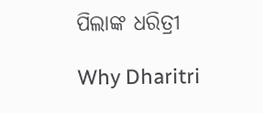ପିଲାଙ୍କ ଧରିତ୍ରୀ

Why Dharitri